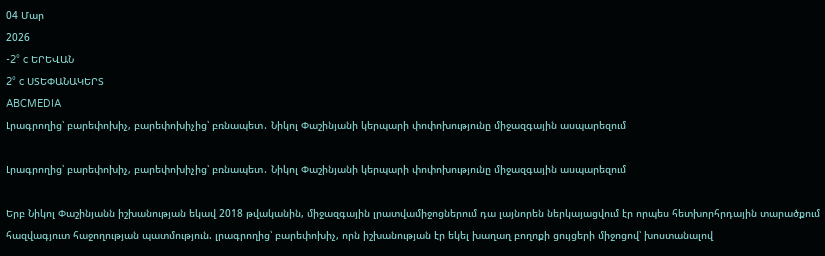04 Մար
2026
-2° c ԵՐԵՎԱՆ
2° c ՍՏԵՓԱՆԱԿԵՐՏ
ABCMEDIA
Լրագրողից՝ բարեփոխիչ, բարեփոխիչից՝ բռնապետ․ Նիկոլ Փաշինյանի կերպարի փոփոխությունը միջազգային ասպարեզում

Լրագրողից՝ բարեփոխիչ, բարեփոխիչից՝ բռնապետ․ Նիկոլ Փաշինյանի կերպարի փոփոխությունը միջազգային ասպարեզում

Երբ Նիկոլ Փաշինյանն իշխանության եկավ 2018 թվականին, միջազգային լրատվամիջոցներում դա լայնորեն ներկայացվում էր որպես հետխորհրդային տարածքում հազվագյուտ հաջողության պատմություն. լրագրողից՝ բարեփոխիչ, որն իշխանության էր եկել խաղաղ բողոքի ցույցերի միջոցով՝ խոստանալով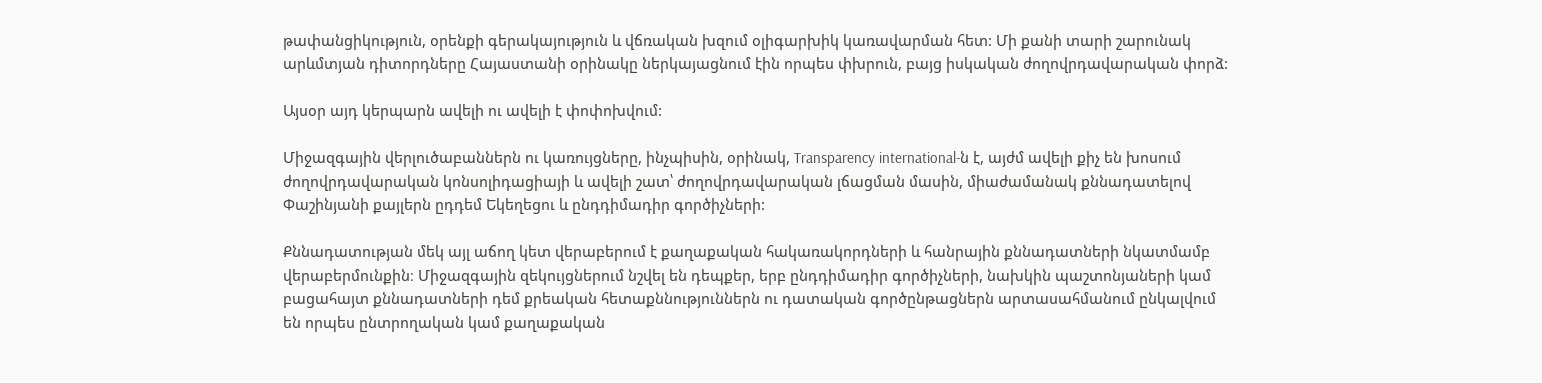թափանցիկություն, օրենքի գերակայություն և վճռական խզում օլիգարխիկ կառավարման հետ: Մի քանի տարի շարունակ արևմտյան դիտորդները Հայաստանի օրինակը ներկայացնում էին որպես փխրուն, բայց իսկական ժողովրդավարական փորձ:

Այսօր այդ կերպարն ավելի ու ավելի է փոփոխվում:

Միջազգային վերլուծաբաններն ու կառույցները, ինչպիսին, օրինակ, Transparency international-ն է, այժմ ավելի քիչ են խոսում ժողովրդավարական կոնսոլիդացիայի և ավելի շատ՝ ժողովրդավարական լճացման մասին, միաժամանակ քննադատելով Փաշինյանի քայլերն ըդդեմ Եկեղեցու և ընդդիմադիր գործիչների:

Քննադատության մեկ այլ աճող կետ վերաբերում է քաղաքական հակառակորդների և հանրային քննադատների նկատմամբ վերաբերմունքին։ Միջազգային զեկույցներում նշվել են դեպքեր, երբ ընդդիմադիր գործիչների, նախկին պաշտոնյաների կամ բացահայտ քննադատների դեմ քրեական հետաքննություններն ու դատական գործընթացներն արտասահմանում ընկալվում են որպես ընտրողական կամ քաղաքական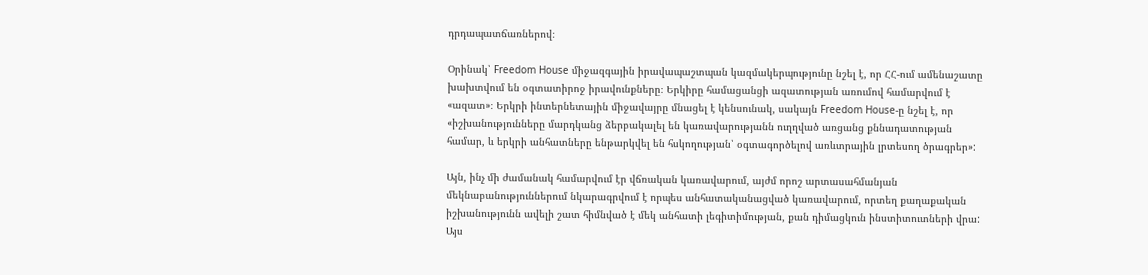դրդապատճառներով։

Օրինակ՝ Freedom House միջազգային իրավապաշտպան կազմակերպությունը նշել է, որ ՀՀ-ում ամենաշատը խախտվում են օգտատիրոջ իրավունքները։ Երկիրը համացանցի ազատության առումով համարվում է «ազատ»։ Երկրի ինտերնետային միջավայրը մնացել է կենսունակ, սակայն Freedom House-ը նշել է, որ «իշխանությունները մարդկանց ձերբակալել են կառավարությանն ուղղված առցանց քննադատության համար, և երկրի անհատները ենթարկվել են հսկողության՝ օգտագործելով առևտրային լրտեսող ծրագրեր»:

Այն, ինչ մի ժամանակ համարվում էր վճռական կառավարում, այժմ որոշ արտասահմանյան մեկնաբանություններում նկարագրվում է որպես անհատականացված կառավարում, որտեղ քաղաքական իշխանությունն ավելի շատ հիմնված է մեկ անհատի լեգիտիմության, քան դիմացկուն ինստիտուտների վրա: Այս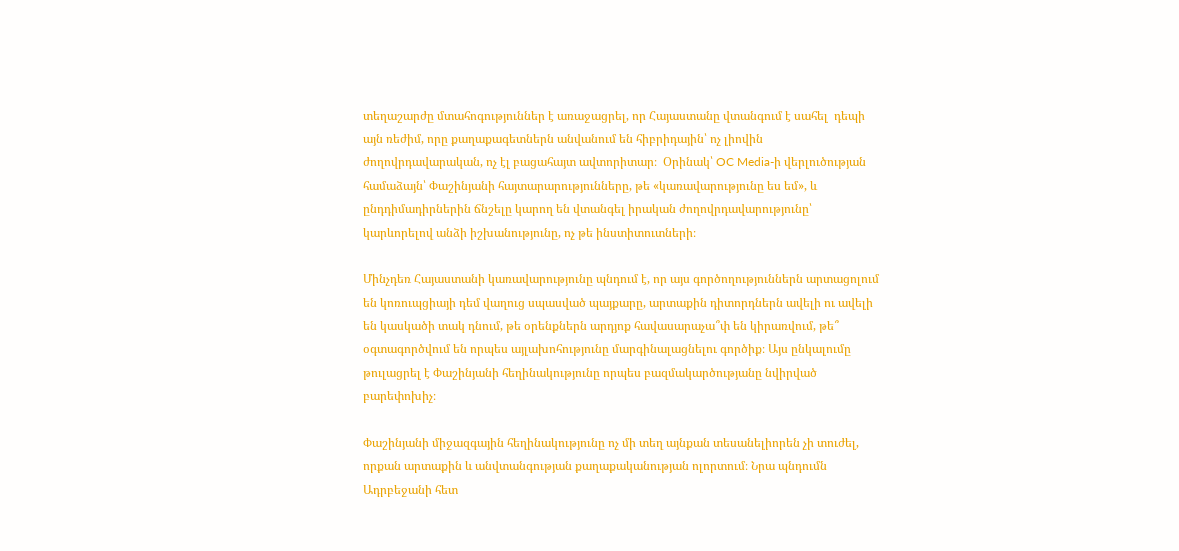տեղաշարժը մտահոգություններ է առաջացրել, որ Հայաստանը վտանգում է սահել  դեպի այն ռեժիմ, որը քաղաքագետներն անվանում են հիբրիդային՝ ոչ լիովին ժողովրդավարական, ոչ էլ բացահայտ ավտորիտար։  Օրինակ՝ OC Media-ի վերլուծության համաձայն՝ Փաշինյանի հայտարարությունները, թե «կառավարությունը ես եմ», և ընդդիմադիրներին ճնշելը կարող են վտանգել իրական ժողովրդավարությունը՝ կարևորելով անձի իշխանությունը, ոչ թե ինստիտուտների։

Մինչդեռ Հայաստանի կառավարությունը պնդում է, որ այս գործողություններն արտացոլում են կոռուպցիայի դեմ վաղուց սպասված պայքարը, արտաքին դիտորդներն ավելի ու ավելի են կասկածի տակ դնում, թե օրենքներն արդյոք հավասարաչա՞փ են կիրառվում, թե՞ օգտագործվում են որպես այլախոհությունը մարգինալացնելու գործիք։ Այս ընկալումը թուլացրել է Փաշինյանի հեղինակությունը որպես բազմակարծությանը նվիրված բարեփոխիչ։

Փաշինյանի միջազգային հեղինակությունը ոչ մի տեղ այնքան տեսանելիորեն չի տուժել, որքան արտաքին և անվտանգության քաղաքականության ոլորտում։ Նրա պնդումն Ադրբեջանի հետ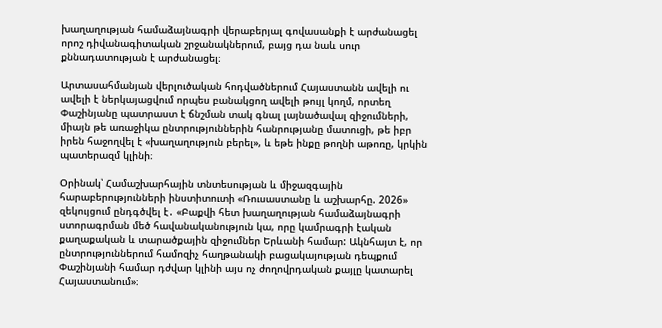խաղաղության համաձայնագրի վերաբերյալ գովասանքի է արժանացել որոշ դիվանագիտական շրջանակներում, բայց դա նաև սուր քննադատության է արժանացել։

Արտասահմանյան վերլուծական հոդվածներում Հայաստանն ավելի ու ավելի է ներկայացվում որպես բանակցող ավելի թույլ կողմ, որտեղ Փաշինյանը պատրաստ է ճնշման տակ գնալ լայնածավալ զիջումների, միայն թե առաջիկա ընտրություններին հանրությանը մատուցի, թե իբր իրեն հաջողվել է «խաղաղություն բերել», և եթե ինքը թողնի աթոռը, կրկին պատերազմ կլինի։

Օրինակ՝ Համաշխարհային տնտեսության և միջազգային հարաբերությունների ինստիտուտի «Ռուսաստանը և աշխարհը. 2026» զեկույցում ընդգծվել է․ «Բաքվի հետ խաղաղության համաձայնագրի ստորագրման մեծ հավանականություն կա, որը կամրագրի էական քաղաքական և տարածքային զիջումներ Երևանի համար: Ակնհայտ է, որ ընտրություններում համոզիչ հաղթանակի բացակայության դեպքում Փաշինյանի համար դժվար կլինի այս ոչ ժողովրդական քայլը կատարել Հայաստանում»։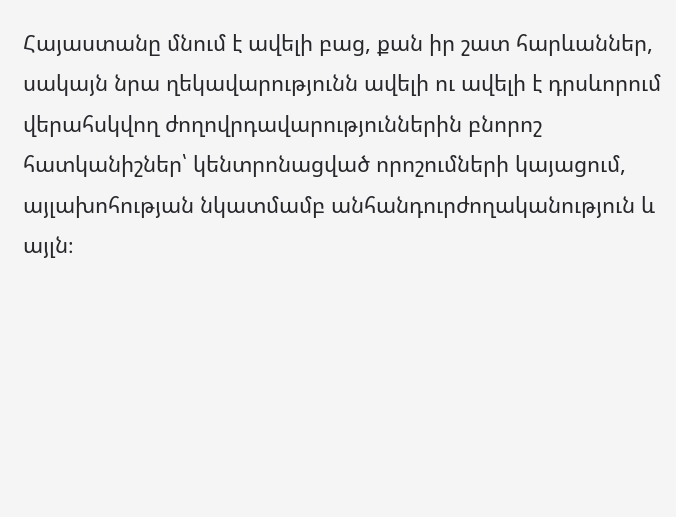Հայաստանը մնում է ավելի բաց, քան իր շատ հարևաններ, սակայն նրա ղեկավարությունն ավելի ու ավելի է դրսևորում վերահսկվող ժողովրդավարություններին բնորոշ հատկանիշներ՝ կենտրոնացված որոշումների կայացում, այլախոհության նկատմամբ անհանդուրժողականություն և այլն։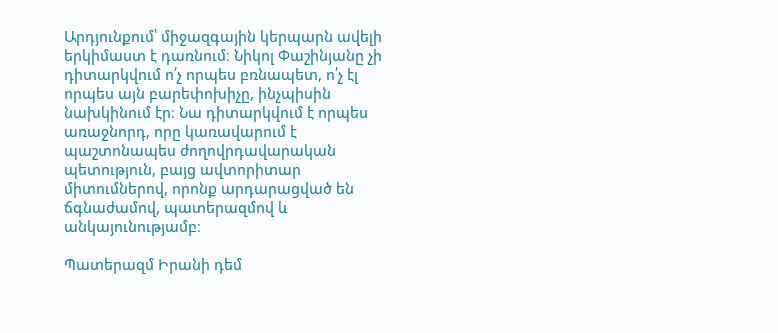Արդյունքում՝ միջազգային կերպարն ավելի երկիմաստ է դառնում։ Նիկոլ Փաշինյանը չի դիտարկվում ո՛չ որպես բռնապետ, ո՛չ էլ որպես այն բարեփոխիչը, ինչպիսին նախկինում էր։ Նա դիտարկվում է որպես առաջնորդ, որը կառավարում է պաշտոնապես ժողովրդավարական պետություն, բայց ավտորիտար միտումներով, որոնք արդարացված են ճգնաժամով, պատերազմով և անկայունությամբ։

Պատերազմ Իրանի դեմ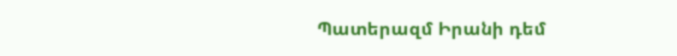Պատերազմ Իրանի դեմ